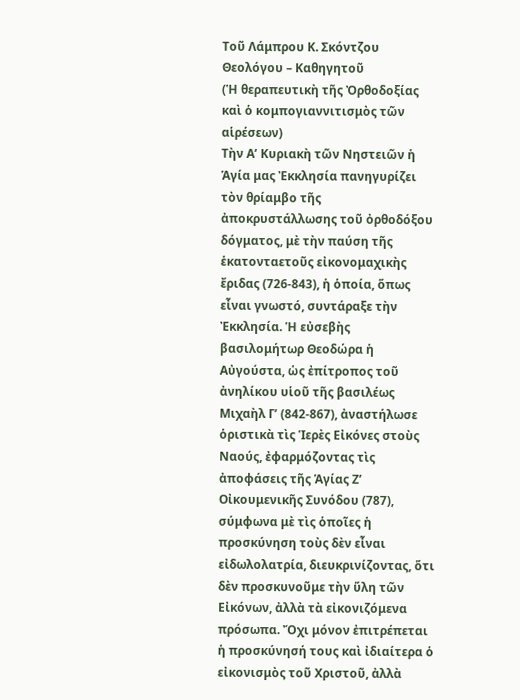Τοῦ Λάμπρου Κ. Σκόντζου
Θεολόγου – Καθηγητοῦ
(Ἡ θεραπευτικὴ τῆς Ὀρθοδοξίας καὶ ὁ κομπογιαννιτισμὸς τῶν αἱρέσεων)
Τὴν Α’ Κυριακὴ τῶν Νηστειῶν ἡ Ἁγία μας Ἐκκλησία πανηγυρίζει τὸν θρίαμβο τῆς ἀποκρυστάλλωσης τοῦ ὀρθοδόξου δόγματος, μὲ τὴν παύση τῆς ἑκατονταετοῦς εἰκονομαχικὴς ἔριδας (726-843), ἡ ὁποία, ὅπως εἶναι γνωστό, συντάραξε τὴν Ἐκκλησία. Ἡ εὐσεβὴς βασιλομήτωρ Θεοδώρα ἡ Αὐγούστα, ὡς ἐπίτροπος τοῦ ἀνηλίκου υἱοῦ τῆς βασιλέως Μιχαὴλ Γ’ (842-867), ἀναστήλωσε ὁριστικὰ τὶς Ἱερὲς Εἰκόνες στοὺς Ναούς, ἐφαρμόζοντας τὶς ἀποφάσεις τῆς Ἁγίας Ζ’ Οἰκουμενικῆς Συνόδου (787), σύμφωνα μὲ τὶς ὁποῖες ἡ προσκύνηση τοὺς δὲν εἶναι εἰδωλολατρία, διευκρινίζοντας, ὅτι δὲν προσκυνοῦμε τὴν ὕλη τῶν Εἰκόνων, ἀλλὰ τὰ εἰκονιζόμενα πρόσωπα. Ὄχι μόνον ἐπιτρέπεται ἡ προσκύνησή τους καὶ ἰδιαίτερα ὁ εἰκονισμὸς τοῦ Χριστοῦ, ἀλλὰ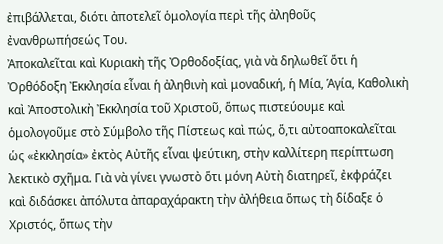ἐπιβάλλεται, διότι ἀποτελεῖ ὁμολογία περὶ τῆς ἀληθοῦς ἐνανθρωπήσεώς Του.
Ἀποκαλεῖται καὶ Κυριακὴ τῆς Ὀρθοδοξίας, γιὰ νὰ δηλωθεῖ ὅτι ἡ Ὀρθόδοξη Ἐκκλησία εἶναι ἡ ἀληθινὴ καὶ μοναδική, ἡ Μία, Ἁγία, Καθολικὴ καὶ Ἀποστολικὴ Ἐκκλησία τοῦ Χριστοῦ, ὅπως πιστεύουμε καὶ ὁμολογοῦμε στὸ Σύμβολο τῆς Πίστεως καὶ πώς, ὅ,τι αὐτοαποκαλεῖται ὡς «ἐκκλησία» ἐκτὸς Αὐτῆς εἶναι ψεύτικη, στὴν καλλίτερη περίπτωση λεκτικὸ σχῆμα. Γιὰ νὰ γίνει γνωστὸ ὅτι μόνη Αὐτὴ διατηρεῖ, ἐκφράζει καὶ διδάσκει ἀπόλυτα ἀπαραχάρακτη τὴν ἀλήθεια ὅπως τὴ δίδαξε ὁ Χριστός, ὅπως τὴν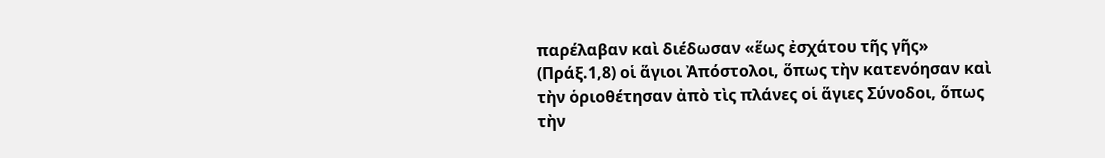παρέλαβαν καὶ διέδωσαν «ἕως ἐσχάτου τῆς γῆς» (Πράξ.1,8) οἱ ἅγιοι Ἀπόστολοι, ὅπως τὴν κατενόησαν καὶ τὴν ὁριοθέτησαν ἀπὸ τὶς πλάνες οἱ ἅγιες Σύνοδοι, ὅπως τὴν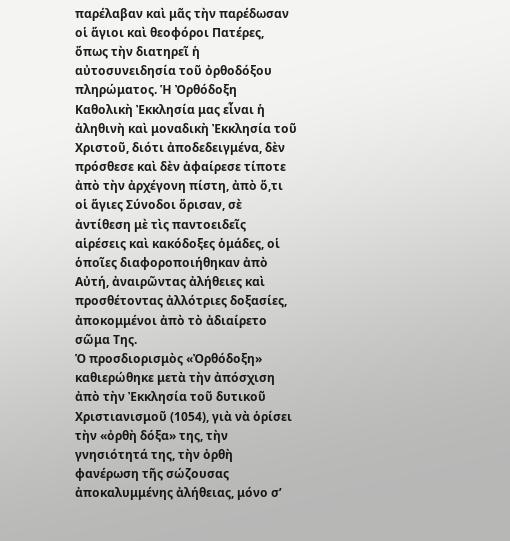παρέλαβαν καὶ μᾶς τὴν παρέδωσαν οἱ ἅγιοι καὶ θεοφόροι Πατέρες, ὅπως τὴν διατηρεῖ ἡ αὐτοσυνειδησία τοῦ ὀρθοδόξου πληρώματος. Ἡ Ὀρθόδοξη Καθολικὴ Ἐκκλησία μας εἶναι ἡ ἀληθινὴ καὶ μοναδικὴ Ἐκκλησία τοῦ Χριστοῦ, διότι ἀποδεδειγμένα, δὲν πρόσθεσε καὶ δὲν ἀφαίρεσε τίποτε ἀπὸ τὴν ἀρχέγονη πίστη, ἀπὸ ὅ,τι οἱ ἅγιες Σύνοδοι ὅρισαν, σὲ ἀντίθεση μὲ τὶς παντοειδεῖς αἱρέσεις καὶ κακόδοξες ὁμάδες, οἱ ὁποῖες διαφοροποιήθηκαν ἀπὸ Αὐτή, ἀναιρῶντας ἀλήθειες καὶ προσθέτοντας ἀλλότριες δοξασίες, ἀποκομμένοι ἀπὸ τὸ ἀδιαίρετο σῶμα Της.
Ὁ προσδιορισμὸς «Ὀρθόδοξη» καθιερώθηκε μετὰ τὴν ἀπόσχιση ἀπὸ τὴν Ἐκκλησία τοῦ δυτικοῦ Χριστιανισμοῦ (1054), γιὰ νὰ ὁρίσει τὴν «ὀρθὴ δόξα» της, τὴν γνησιότητά της, τὴν ὀρθὴ φανέρωση τῆς σώζουσας ἀποκαλυμμένης ἀλήθειας, μόνο σ’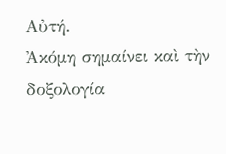Αὐτή.
Ἀκόμη σημαίνει καὶ τὴν δοξολογία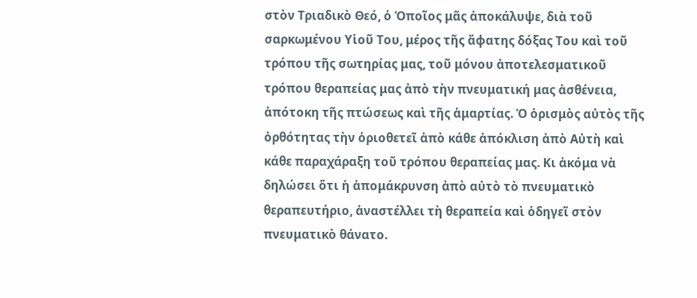στὸν Τριαδικὸ Θεό, ὁ Ὁποῖος μᾶς ἀποκάλυψε, διὰ τοῦ σαρκωμένου Υἱοῦ Του, μέρος τῆς ἄφατης δόξας Του καὶ τοῦ τρόπου τῆς σωτηρίας μας, τοῦ μόνου ἀποτελεσματικοῦ τρόπου θεραπείας μας ἀπὸ τὴν πνευματική μας ἀσθένεια, ἀπότοκη τῆς πτώσεως καὶ τῆς ἁμαρτίας. Ὁ ὁρισμὸς αὐτὸς τῆς ὀρθότητας τὴν ὁριοθετεῖ ἀπὸ κάθε ἀπόκλιση ἀπὸ Αὐτὴ καὶ κάθε παραχάραξη τοῦ τρόπου θεραπείας μας. Κι ἀκόμα νὰ δηλώσει ὅτι ἡ ἀπομάκρυνση ἀπὸ αὐτὸ τὸ πνευματικὸ θεραπευτήριο, ἀναστέλλει τὴ θεραπεία καὶ ὁδηγεῖ στὸν πνευματικὸ θάνατο.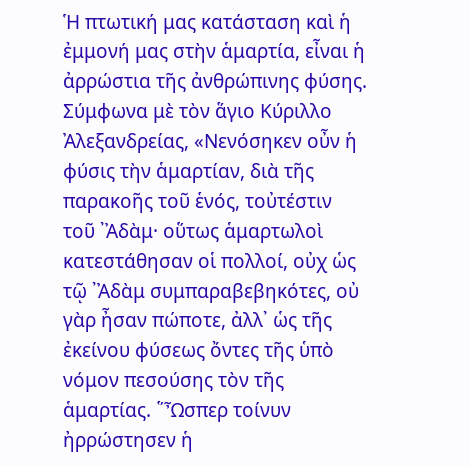Ἡ πτωτική μας κατάσταση καὶ ἡ ἐμμονή μας στὴν ἁμαρτία, εἶναι ἡ ἀρρώστια τῆς ἀνθρώπινης φύσης. Σύμφωνα μὲ τὸν ἅγιο Κύριλλο Ἀλεξανδρείας, «Νενόσηκεν οὖν ἡ φύσις τὴν ἁμαρτίαν, διὰ τῆς παρακοῆς τοῦ ἑνός, τοὐτέστιν τοῦ ᾿Ἀδὰμ· οὕτως ἁμαρτωλοὶ κατεστάθησαν οἱ πολλοί, οὐχ ὡς τῷ ᾿Ἀδὰμ συμπαραβεβηκότες, οὐ γὰρ ἦσαν πώποτε, ἀλλ᾿ ὡς τῆς ἐκείνου φύσεως ὄντες τῆς ὑπὸ νόμον πεσούσης τὸν τῆς ἁμαρτίας. ῞Ὦσπερ τοίνυν ἠρρώστησεν ἡ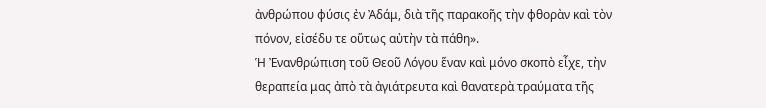ἀνθρώπου φύσις ἐν Ἀδάμ, διὰ τῆς παρακοῆς τὴν φθορὰν καὶ τὸν πόνον, εἰσέδυ τε οὕτως αὐτὴν τὰ πάθη».
Ἡ Ἐνανθρώπιση τοῦ Θεοῦ Λόγου ἕναν καὶ μόνο σκοπὸ εἶχε, τὴν θεραπεία μας ἀπὸ τὰ ἀγιάτρευτα καὶ θανατερὰ τραύματα τῆς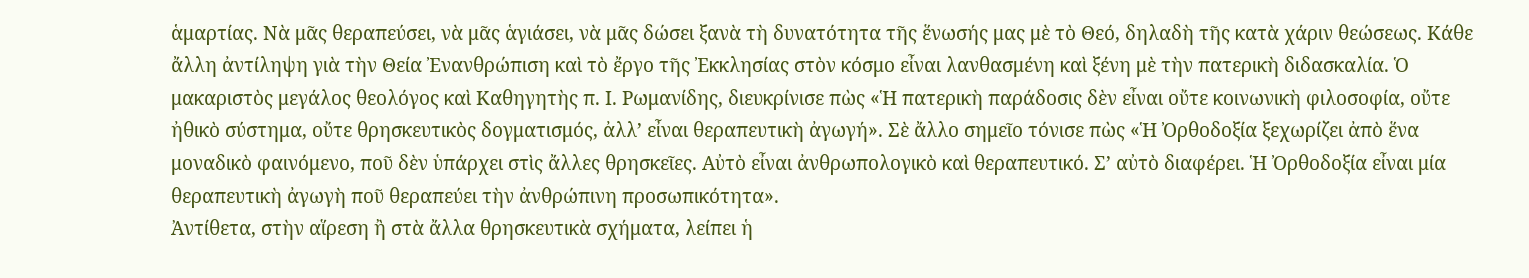ἁμαρτίας. Νὰ μᾶς θεραπεύσει, νὰ μᾶς ἁγιάσει, νὰ μᾶς δώσει ξανὰ τὴ δυνατότητα τῆς ἕνωσής μας μὲ τὸ Θεό, δηλαδὴ τῆς κατὰ χάριν θεώσεως. Κάθε ἄλλη ἀντίληψη γιὰ τὴν Θεία Ἐνανθρώπιση καὶ τὸ ἔργο τῆς Ἐκκλησίας στὸν κόσμο εἶναι λανθασμένη καὶ ξένη μὲ τὴν πατερικὴ διδασκαλία. Ὁ μακαριστὸς μεγάλος θεολόγος καὶ Καθηγητὴς π. Ι. Ρωμανίδης, διευκρίνισε πὼς «Ἡ πατερικὴ παράδοσις δὲν εἶναι οὔτε κοινωνικὴ φιλοσοφία, οὔτε ἠθικὸ σύστημα, οὔτε θρησκευτικὸς δογματισμός, ἀλλ’ εἶναι θεραπευτικὴ ἀγωγή». Σὲ ἄλλο σημεῖο τόνισε πὼς «Ἡ Ὀρθοδοξία ξεχωρίζει ἀπὸ ἕνα μοναδικὸ φαινόμενο, ποῦ δὲν ὑπάρχει στὶς ἄλλες θρησκεῖες. Αὐτὸ εἶναι ἀνθρωπολογικὸ καὶ θεραπευτικό. Σ’ αὐτὸ διαφέρει. Ἡ Ὀρθοδοξία εἶναι μία θεραπευτικὴ ἀγωγὴ ποῦ θεραπεύει τὴν ἀνθρώπινη προσωπικότητα».
Ἀντίθετα, στὴν αἵρεση ἢ στὰ ἄλλα θρησκευτικὰ σχήματα, λείπει ἡ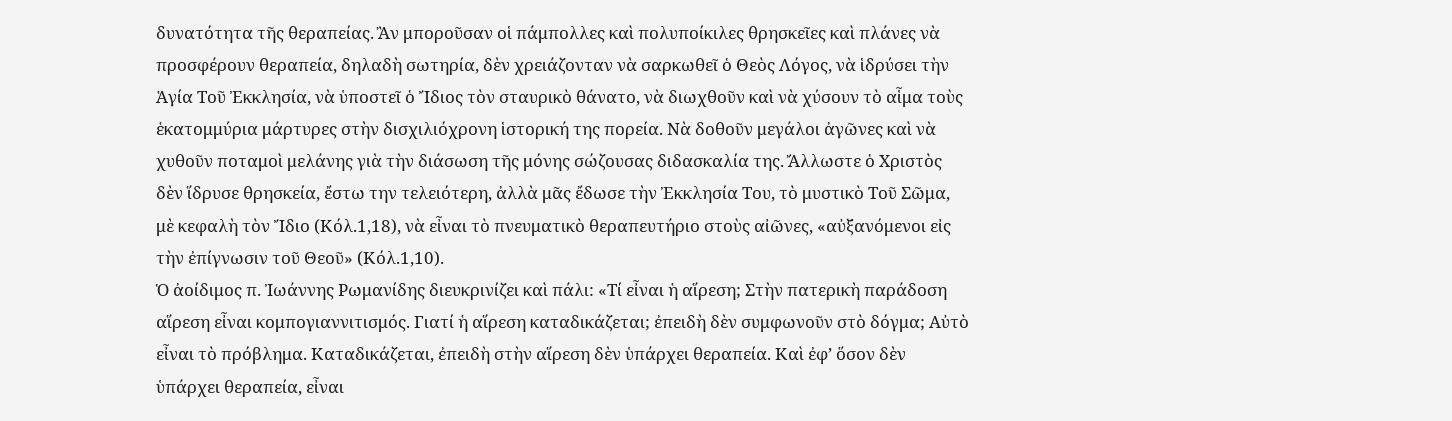δυνατότητα τῆς θεραπείας. Ἂν μποροῦσαν οἱ πάμπολλες καὶ πολυποίκιλες θρησκεῖες καὶ πλάνες νὰ προσφέρουν θεραπεία, δηλαδὴ σωτηρία, δὲν χρειάζονταν νὰ σαρκωθεῖ ὁ Θεὸς Λόγος, νὰ ἱδρύσει τὴν Ἁγία Τοῦ Ἐκκλησία, νὰ ὑποστεῖ ὁ Ἴδιος τὸν σταυρικὸ θάνατο, νὰ διωχθοῦν καὶ νὰ χύσουν τὸ αἷμα τοὺς ἑκατομμύρια μάρτυρες στὴν δισχιλιόχρονη ἱστορική της πορεία. Νὰ δοθοῦν μεγάλοι ἀγῶνες καὶ νὰ χυθοῦν ποταμοὶ μελάνης γιὰ τὴν διάσωση τῆς μόνης σώζουσας διδασκαλία της. Ἄλλωστε ὁ Χριστὸς δὲν ἵδρυσε θρησκεία, ἔστω την τελειότερη, ἀλλὰ μᾶς ἔδωσε τὴν Ἐκκλησία Του, τὸ μυστικὸ Τοῦ Σῶμα, μὲ κεφαλὴ τὸν Ἴδιο (Κόλ.1,18), νὰ εἶναι τὸ πνευματικὸ θεραπευτήριο στοὺς αἰῶνες, «αὐξανόμενοι εἰς τὴν ἐπίγνωσιν τοῦ Θεοῦ» (Κόλ.1,10).
Ὁ ἀοίδιμος π. Ἰωάννης Ρωμανίδης διευκρινίζει καὶ πάλι: «Τί εἶναι ἡ αἵρεση; Στὴν πατερικὴ παράδοση αἵρεση εἶναι κομπογιαννιτισμός. Γιατί ἡ αἵρεση καταδικάζεται; ἐπειδὴ δὲν συμφωνοῦν στὸ δόγμα; Αὐτὸ εἶναι τὸ πρόβλημα. Καταδικάζεται, ἐπειδὴ στὴν αἵρεση δὲν ὑπάρχει θεραπεία. Καὶ ἐφ’ ὅσον δὲν ὑπάρχει θεραπεία, εἶναι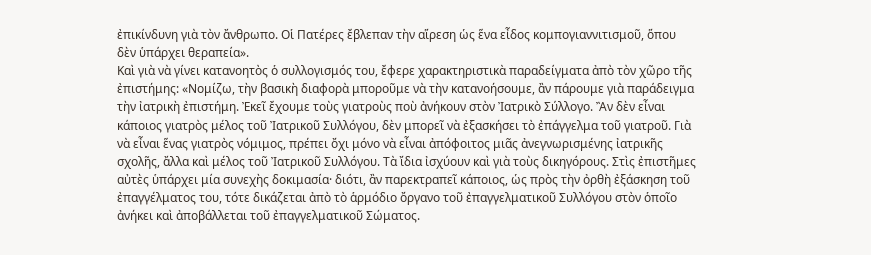ἐπικίνδυνη γιὰ τὸν ἄνθρωπο. Οἱ Πατέρες ἔβλεπαν τὴν αἵρεση ὡς ἕνα εἶδος κομπογιαννιτισμοῦ, ὅπου δὲν ὑπάρχει θεραπεία».
Καὶ γιὰ νὰ γίνει κατανοητὸς ὁ συλλογισμός του, ἔφερε χαρακτηριστικὰ παραδείγματα ἀπὸ τὸν χῶρο τῆς ἐπιστήμης: «Νομίζω, τὴν βασικὴ διαφορὰ μποροῦμε νὰ τὴν κατανοήσουμε, ἂν πάρουμε γιὰ παράδειγμα τὴν ἰατρικὴ ἐπιστήμη. Ἐκεῖ ἔχουμε τοὺς γιατροὺς ποὺ ἀνήκουν στὸν Ἰατρικὸ Σύλλογο. Ἂν δὲν εἶναι κάποιος γιατρὸς μέλος τοῦ Ἰατρικοῦ Συλλόγου, δὲν μπορεῖ νὰ ἐξασκήσει τὸ ἐπάγγελμα τοῦ γιατροῦ. Γιὰ νὰ εἶναι ἕνας γιατρὸς νόμιμος, πρέπει ὄχι μόνο νὰ εἶναι ἀπόφοιτος μιᾶς ἀνεγνωρισμένης ἰατρικῆς σχολῆς, ἄλλα καὶ μέλος τοῦ Ἰατρικοῦ Συλλόγου. Τὰ ἴδια ἰσχύουν καὶ γιὰ τοὺς δικηγόρους. Στὶς ἐπιστῆμες αὐτὲς ὑπάρχει μία συνεχὴς δοκιμασία· διότι, ἂν παρεκτραπεῖ κάποιος, ὡς πρὸς τὴν ὀρθὴ ἐξάσκηση τοῦ ἐπαγγέλματος του, τότε δικάζεται ἀπὸ τὸ ἁρμόδιο ὄργανο τοῦ ἐπαγγελματικοῦ Συλλόγου στὸν ὁποῖο ἀνήκει καὶ ἀποβάλλεται τοῦ ἐπαγγελματικοῦ Σώματος.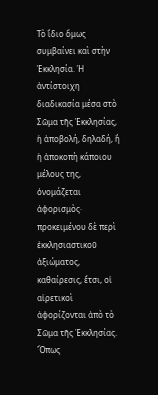Τὸ ἴδιο ὅμως συμβαίνει καὶ στὴν Ἐκκλησία. Ἡ ἀντίστοιχη διαδικασία μέσα στὸ Σῶμα τῆς Ἐκκλησίας, ἡ ἀποβολή, δηλαδή, ἢ ἡ ἀποκοπὴ κάποιου μέλους της, ὀνομάζεται ἀφορισμὸς· προκειμένου δὲ περὶ ἐκκλησιαστικοῦ ἀξιώματος, καθαίρεσις, ἔτσι, οἱ αἱρετικοὶ ἀφορίζονται ἀπὸ τὸ Σῶμα τῆς Ἐκκλησίας. Ὅπως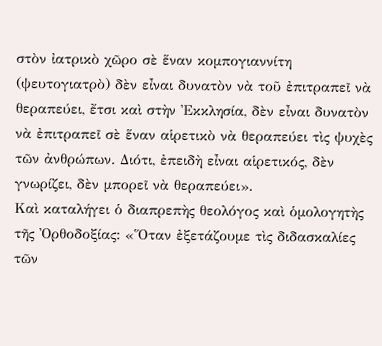στὸν ἰατρικὸ χῶρο σὲ ἕναν κομπογιαννίτη (ψευτογιατρὸ) δὲν εἶναι δυνατὸν νὰ τοῦ ἐπιτραπεῖ νὰ θεραπεύει, ἔτσι καὶ στὴν Ἐκκλησία, δὲν εἶναι δυνατὸν νὰ ἐπιτραπεῖ σὲ ἕναν αἱρετικὸ νὰ θεραπεύει τὶς ψυχὲς τῶν ἀνθρώπων. Διότι, ἐπειδὴ εἶναι αἱρετικός, δὲν γνωρίζει, δὲν μπορεῖ νὰ θεραπεύει».
Καὶ καταλήγει ὁ διαπρεπὴς θεολόγος καὶ ὁμολογητὴς τῆς Ὀρθοδοξίας: «Ὅταν ἐξετάζουμε τὶς διδασκαλίες τῶν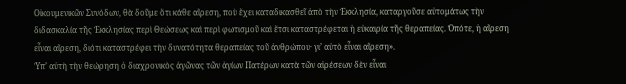Οἰκουμενικῶν Συνόδων, θὰ δοῦμε ὅτι κάθε αἵρεση, ποὺ ἔχει καταδικασθεῖ ἀπὸ τὴν Ἐκκλησία, καταργοῦσε αὐτομάτως τὴν διδασκαλία τῆς Ἐκκλησίας περὶ Θεώσεως καὶ περὶ φωτισμοῦ καὶ ἔτσι καταστρέφεται ἡ εὐκαιρία τῆς θεραπείας. Ὁπότε, ἡ αἵρεση εἶναι αἵρεση, διότι καταστρέφει τὴν δυνατότητα θεραπείας τοῦ ἀνθρώπου· γι’ αὐτὸ εἶναι αἵρεση».
Ὑπ’ αὐτὴ τὴν θεώρηση ὁ διαχρονικὸς ἀγῶνας τῶν ἁγίων Πατέρων κατὰ τῶν αἱρέσεων δὲν εἶναι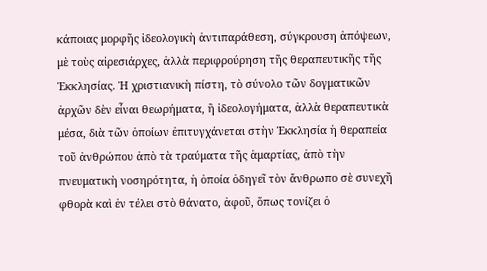κάποιας μορφῆς ἰδεολογικὴ ἀντιπαράθεση, σύγκρουση ἀπόψεων, μὲ τοὺς αἰρεσιάρχες, ἀλλὰ περιφρούρηση τῆς θεραπευτικῆς τῆς Ἐκκλησίας. Ἡ χριστιανικὴ πίστη, τὸ σύνολο τῶν δογματικῶν ἀρχῶν δὲν εἶναι θεωρήματα, ἢ ἰδεολογήματα, ἀλλὰ θεραπευτικὰ μέσα, διὰ τῶν ὁποίων ἐπιτυγχάνεται στὴν Ἐκκλησία ἡ θεραπεία τοῦ ἀνθρώπου ἀπὸ τὰ τραύματα τῆς ἁμαρτίας, ἀπὸ τὴν πνευματικὴ νοσηρότητα, ἡ ὁποία ὁδηγεῖ τὸν ἄνθρωπο σὲ συνεχῆ φθορὰ καὶ ἐν τέλει στὸ θάνατο, ἀφοῦ, ὅπως τονίζει ὁ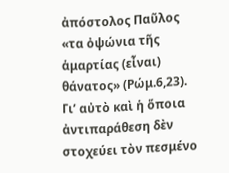ἀπόστολος Παῦλος «τα ὀψώνια τῆς ἁμαρτίας (εἶναι) θάνατος» (Ρώμ.6,23).
Γι’ αὐτὸ καὶ ἡ ὅποια ἀντιπαράθεση δὲν στοχεύει τὸν πεσμένο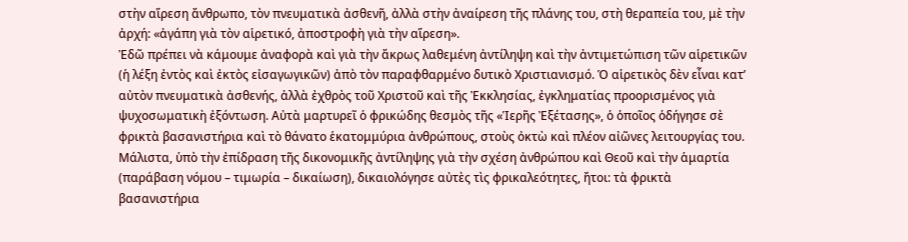στὴν αἵρεση ἄνθρωπο, τὸν πνευματικὰ ἀσθενῆ, ἀλλὰ στὴν ἀναίρεση τῆς πλάνης του, στὴ θεραπεία του, μὲ τὴν ἀρχή: «ἀγάπη γιὰ τὸν αἱρετικό, ἀποστροφὴ γιὰ τὴν αἵρεση».
Ἐδῶ πρέπει νὰ κάμουμε ἀναφορὰ καὶ γιὰ τὴν ἄκρως λαθεμένη ἀντίληψη καὶ τὴν ἀντιμετώπιση τῶν αἱρετικῶν (ἡ λέξη ἐντὸς καὶ ἐκτὸς εἰσαγωγικῶν) ἀπὸ τὸν παραφθαρμένο δυτικὸ Χριστιανισμό. Ὁ αἱρετικὸς δὲν εἶναι κατ’ αὐτὸν πνευματικὰ ἀσθενής, ἀλλὰ ἐχθρὸς τοῦ Χριστοῦ καὶ τῆς Ἐκκλησίας, ἐγκληματίας προορισμένος γιὰ ψυχοσωματικὴ ἐξόντωση. Αὐτὰ μαρτυρεῖ ὁ φρικώδης θεσμὸς τῆς «Ἱερῆς Ἐξέτασης», ὁ ὁποῖος ὁδήγησε σὲ φρικτὰ βασανιστήρια καὶ τὸ θάνατο ἑκατομμύρια ἀνθρώπους, στοὺς ὀκτὼ καὶ πλέον αἰῶνες λειτουργίας του. Μάλιστα, ὑπὸ τὴν ἐπίδραση τῆς δικονομικῆς ἀντίληψης γιὰ τὴν σχέση ἀνθρώπου καὶ Θεοῦ καὶ τὴν ἁμαρτία (παράβαση νόμου – τιμωρία – δικαίωση), δικαιολόγησε αὐτὲς τὶς φρικαλεότητες, ἤτοι: τὰ φρικτὰ βασανιστήρια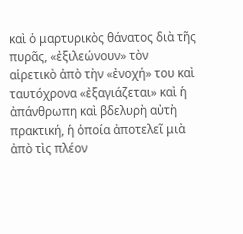καὶ ὁ μαρτυρικὸς θάνατος διὰ τῆς πυρᾶς, «ἐξιλεώνουν» τὸν αἱρετικὸ ἀπὸ τὴν «ἐνοχή» του καὶ ταυτόχρονα «ἐξαγιάζεται» καὶ ἡ ἀπάνθρωπη καὶ βδελυρὴ αὐτὴ πρακτική, ἡ ὁποία ἀποτελεῖ μιὰ ἀπὸ τὶς πλέον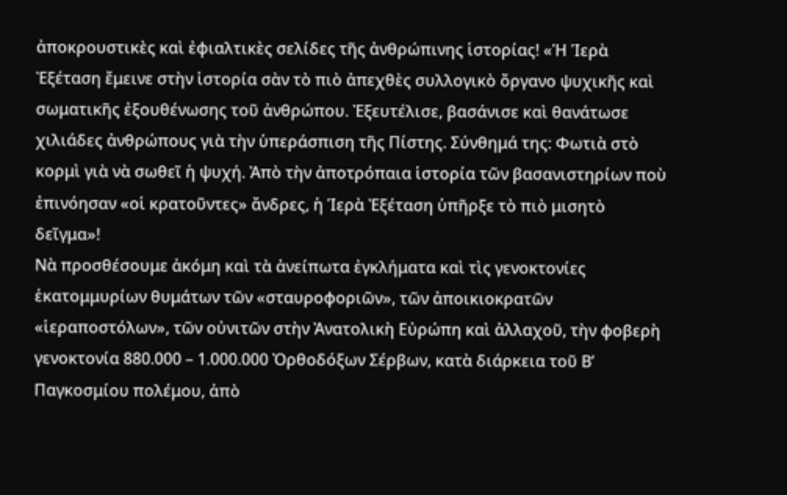ἀποκρουστικὲς καὶ ἐφιαλτικὲς σελίδες τῆς ἀνθρώπινης ἱστορίας! «Ἡ Ἱερὰ Ἐξέταση ἔμεινε στὴν ἱστορία σὰν τὸ πιὸ ἀπεχθὲς συλλογικὸ ὄργανο ψυχικῆς καὶ σωματικῆς ἐξουθένωσης τοῦ ἀνθρώπου. Ἐξευτέλισε, βασάνισε καὶ θανάτωσε χιλιάδες ἀνθρώπους γιὰ τὴν ὑπεράσπιση τῆς Πίστης. Σύνθημά της: Φωτιὰ στὸ κορμὶ γιὰ νὰ σωθεῖ ἡ ψυχή. Ἀπὸ τὴν ἀποτρόπαια ἱστορία τῶν βασανιστηρίων ποὺ ἐπινόησαν «οἱ κρατοῦντες» ἄνδρες, ἡ Ἱερὰ Ἐξέταση ὑπῆρξε τὸ πιὸ μισητὸ δεῖγμα»!
Νὰ προσθέσουμε ἀκόμη καὶ τὰ ἀνείπωτα ἐγκλήματα καὶ τὶς γενοκτονίες ἑκατομμυρίων θυμάτων τῶν «σταυροφοριῶν», τῶν ἀποικιοκρατῶν «ἱεραποστόλων», τῶν οὐνιτῶν στὴν Ἀνατολικὴ Εὐρώπη καὶ ἀλλαχοῦ, τὴν φοβερὴ γενοκτονία 880.000 – 1.000.000 Ὀρθοδόξων Σέρβων, κατὰ διάρκεια τοῦ Β’ Παγκοσμίου πολέμου, ἀπὸ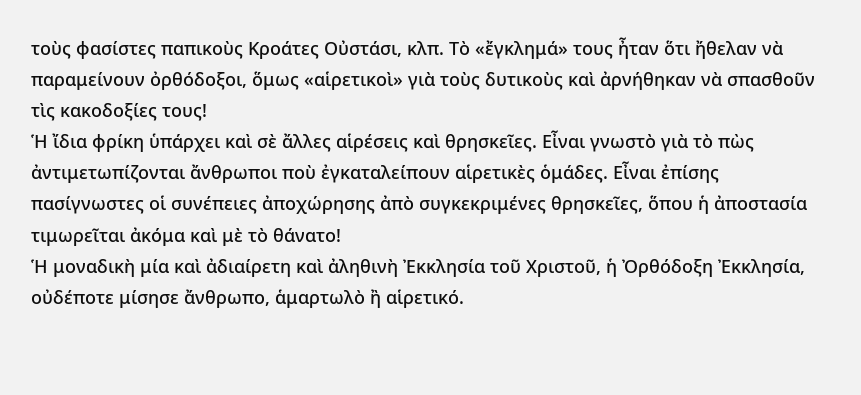τοὺς φασίστες παπικοὺς Κροάτες Οὐστάσι, κλπ. Τὸ «ἔγκλημά» τους ἦταν ὅτι ἤθελαν νὰ παραμείνουν ὀρθόδοξοι, ὅμως «αἱρετικοὶ» γιὰ τοὺς δυτικοὺς καὶ ἀρνήθηκαν νὰ σπασθοῦν τὶς κακοδοξίες τους!
Ἡ ἴδια φρίκη ὑπάρχει καὶ σὲ ἄλλες αἱρέσεις καὶ θρησκεῖες. Εἶναι γνωστὸ γιὰ τὸ πὼς ἀντιμετωπίζονται ἄνθρωποι ποὺ ἐγκαταλείπουν αἱρετικὲς ὁμάδες. Εἶναι ἐπίσης πασίγνωστες οἱ συνέπειες ἀποχώρησης ἀπὸ συγκεκριμένες θρησκεῖες, ὅπου ἡ ἀποστασία τιμωρεῖται ἀκόμα καὶ μὲ τὸ θάνατο!
Ἡ μοναδικὴ μία καὶ ἀδιαίρετη καὶ ἀληθινὴ Ἐκκλησία τοῦ Χριστοῦ, ἡ Ὀρθόδοξη Ἐκκλησία, οὐδέποτε μίσησε ἄνθρωπο, ἁμαρτωλὸ ἢ αἱρετικό.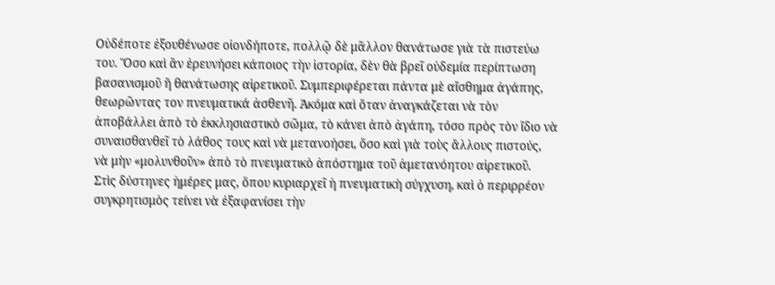Οὐδέποτε ἐξουθένωσε οἱονδήποτε, πολλῷ δὲ μᾶλλον θανάτωσε γιὰ τὰ πιστεύω του. Ὅσο καὶ ἂν ἐρευνήσει κάποιος τὴν ἱστορία, δὲν θὰ βρεῖ οὐδεμία περίπτωση βασανισμοῦ ἢ θανάτωσης αἱρετικοῦ. Συμπεριφέρεται πάντα μὲ αἴσθημα ἀγάπης, θεωρῶντας τον πνευματικά ἀσθενῆ. Ἀκόμα καὶ ὅταν ἀναγκάζεται νὰ τὸν ἀποβάλλει ἀπὸ τὸ ἐκκλησιαστικὸ σῶμα, τὸ κάνει ἀπὸ ἀγάπη, τόσο πρὸς τὸν ἴδιο νὰ συναισθανθεῖ τὸ λάθος τους καὶ νὰ μετανοήσει, ὅσο καὶ γιὰ τοὺς ἄλλους πιστούς, νὰ μὴν «μολυνθοῦν» ἀπὸ τὸ πνευματικὸ ἀπόστημα τοῦ ἀμετανόητου αἱρετικοῦ.
Στὶς δύστηνες ἡμέρες μας, ὅπου κυριαρχεῖ ἡ πνευματικὴ σύγχυση, καὶ ὁ περιρρέον συγκρητισμὸς τείνει νὰ ἐξαφανίσει τὴν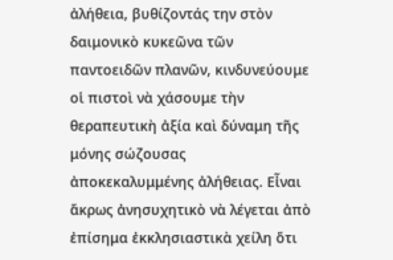ἀλήθεια, βυθίζοντάς την στὸν δαιμονικὸ κυκεῶνα τῶν παντοειδῶν πλανῶν, κινδυνεύουμε οἱ πιστοὶ νὰ χάσουμε τὴν θεραπευτικὴ ἀξία καὶ δύναμη τῆς μόνης σώζουσας ἀποκεκαλυμμένης ἀλήθειας. Εἶναι ἄκρως ἀνησυχητικὸ νὰ λέγεται ἀπὸ ἐπίσημα ἐκκλησιαστικὰ χείλη ὅτι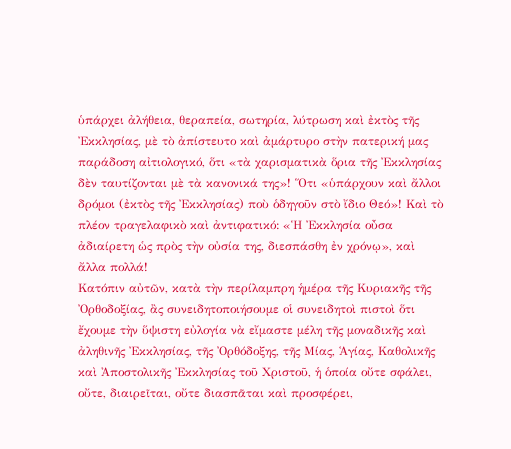ὑπάρχει ἀλήθεια, θεραπεία, σωτηρία, λύτρωση καὶ ἐκτὸς τῆς Ἐκκλησίας, μὲ τὸ ἀπίστευτο καὶ ἀμάρτυρο στὴν πατερική μας παράδοση αἰτιολογικό, ὅτι «τὰ χαρισματικὰ ὅρια τῆς Ἐκκλησίας δὲν ταυτίζονται μὲ τὰ κανονικά της»! Ὅτι «ὑπάρχουν καὶ ἄλλοι δρόμοι (ἐκτὸς τῆς Ἐκκλησίας) ποὺ ὁδηγοῦν στὸ ἴδιο Θεό»! Καὶ τὸ πλέον τραγελαφικὸ καὶ ἀντιφατικό: «Ἡ Ἐκκλησία οὖσα ἀδιαίρετη ὡς πρὸς τὴν οὐσία της, διεσπάσθη ἐν χρόνῳ», καὶ ἄλλα πολλά!
Κατόπιν αὐτῶν, κατὰ τὴν περίλαμπρη ἡμέρα τῆς Κυριακῆς τῆς Ὀρθοδοξίας, ἂς συνειδητοποιήσουμε οἱ συνειδητοὶ πιστοὶ ὅτι ἔχουμε τὴν ὕψιστη εὐλογία νὰ εἴμαστε μέλη τῆς μοναδικῆς καὶ ἀληθινῆς Ἐκκλησίας, τῆς Ὀρθόδοξης, τῆς Μίας, Ἁγίας, Καθολικῆς καὶ Ἀποστολικῆς Ἐκκλησίας τοῦ Χριστοῦ, ἡ ὁποία οὔτε σφάλει, οὔτε, διαιρεῖται, οὔτε διασπᾶται καὶ προσφέρει,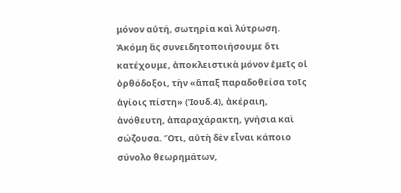μόνον αὐτή, σωτηρία καὶ λύτρωση. Ἀκόμη ἂς συνειδητοποιήσουμε ὅτι κατέχουμε, ἀποκλειστικὰ μόνον ἐμεῖς οἱ ὀρθόδοξοι, τὴν «ἅπαξ παραδοθείσα τοῖς ἁγίοις πίστη» (Ἰουδ.4), ἀκέραιη, ἀνόθευτη, ἀπαραχάρακτη, γνήσια καὶ σώζουσα. Ὅτι, αὐτὴ δὲν εἶναι κάποιο σύνολο θεωρημάτων,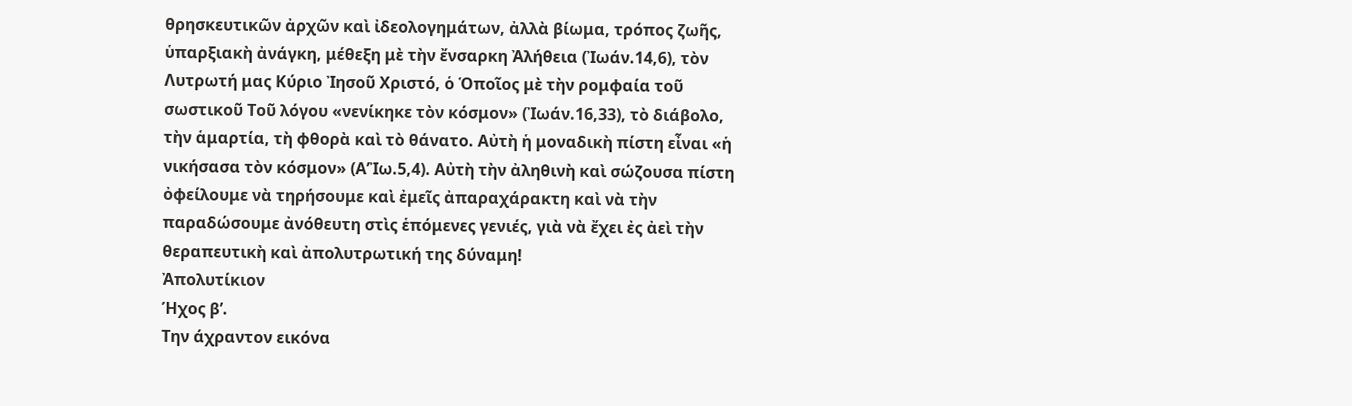θρησκευτικῶν ἀρχῶν καὶ ἰδεολογημάτων, ἀλλὰ βίωμα, τρόπος ζωῆς, ὑπαρξιακὴ ἀνάγκη, μέθεξη μὲ τὴν ἔνσαρκη Ἀλήθεια (Ἰωάν.14,6), τὸν Λυτρωτή μας Κύριο Ἰησοῦ Χριστό, ὁ Ὁποῖος μὲ τὴν ρομφαία τοῦ σωστικοῦ Τοῦ λόγου «νενίκηκε τὸν κόσμον» (Ἰωάν.16,33), τὸ διάβολο, τὴν ἁμαρτία, τὴ φθορὰ καὶ τὸ θάνατο. Αὐτὴ ἡ μοναδικὴ πίστη εἶναι «ἡ νικήσασα τὸν κόσμον» (Α’Ἰω.5,4). Αὐτὴ τὴν ἀληθινὴ καὶ σώζουσα πίστη ὀφείλουμε νὰ τηρήσουμε καὶ ἐμεῖς ἀπαραχάρακτη καὶ νὰ τὴν παραδώσουμε ἀνόθευτη στὶς ἑπόμενες γενιές, γιὰ νὰ ἔχει ἐς ἀεὶ τὴν θεραπευτικὴ καὶ ἀπολυτρωτική της δύναμη!
Ἀπολυτίκιον
Ήχος β’.
Την άχραντον εικόνα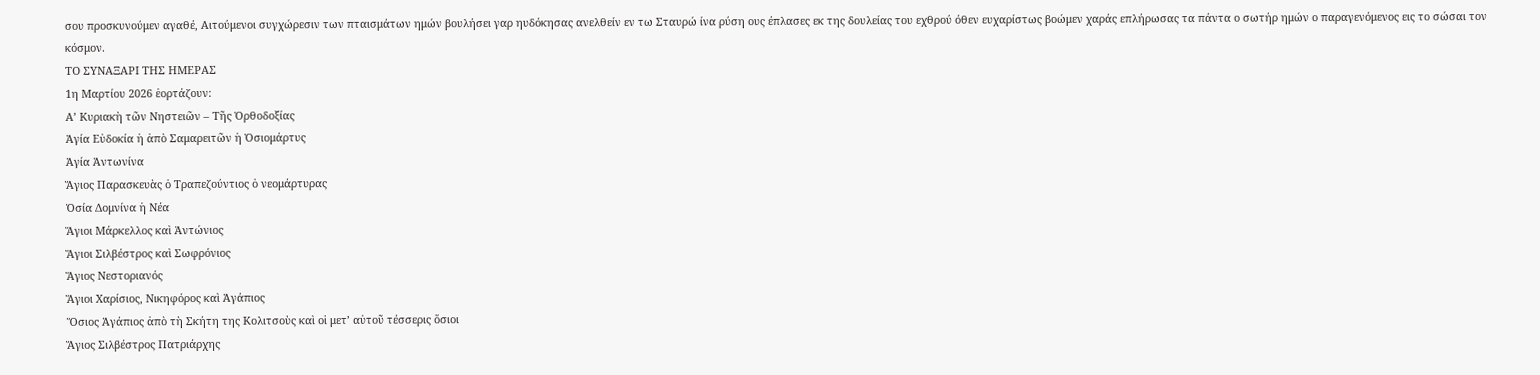σου προσκυνούμεν αγαθέ, Αιτούμενοι συγχώρεσιν των πταισμάτων ημών βουλήσει γαρ ηυδόκησας ανελθείν εν τω Σταυρώ ίνα ρύση ους έπλασες εκ της δουλείας του εχθρού όθεν ευχαρίστως βοώμεν χαράς επλήρωσας τα πάντα ο σωτήρ ημών ο παραγενόμενος εις το σώσαι τον κόσμον.
ΤΟ ΣΥΝΑΞΑΡΙ ΤΗΣ ΗΜΕΡΑΣ
1η Μαρτίου 2026 ἑορτάζουν:
Α’ Κυριακὴ τῶν Νηστειῶν – Τῆς Ὀρθοδοξίας
Ἁγία Εὐδοκία ἡ ἀπὸ Σαμαρειτῶν ἡ Ὁσιομάρτυς
Ἁγία Ἀντωνίνα
Ἅγιος Παρασκευὰς ὁ Τραπεζούντιος ὁ νεομάρτυρας
Ὁσία Δομνίνα ἡ Νέα
Ἅγιοι Μάρκελλος καὶ Ἀντώνιος
Ἅγιοι Σιλβέστρος καὶ Σωφρόνιος
Ἅγιος Νεστοριανός
Ἅγιοι Χαρίσιος, Νικηφόρος καὶ Ἀγάπιος
Ὅσιος Ἀγάπιος ἀπὸ τὴ Σκήτη της Κολιτσοὺς καὶ οἱ μετ’ αὐτοῦ τέσσερις ὅσιοι
Ἅγιος Σιλβέστρος Πατριάρχης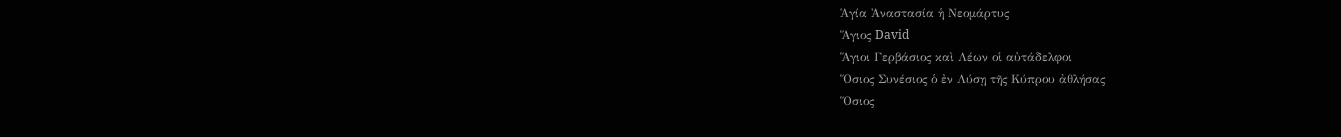Ἁγία Ἀναστασία ἡ Νεομάρτυς
Ἅγιος David
Ἅγιοι Γερβάσιος καὶ Λέων οἱ αὐτάδελφοι
Ὅσιος Συνέσιος ὁ ἐν Λύσῃ τῆς Κύπρου ἀθλήσας
Ὅσιος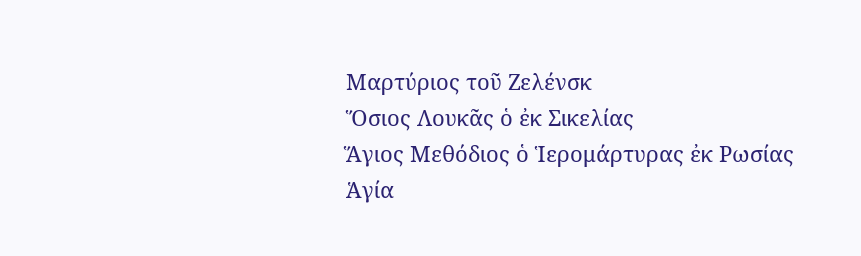Μαρτύριος τοῦ Ζελένσκ
Ὅσιος Λουκᾶς ὁ ἐκ Σικελίας
Ἅγιος Μεθόδιος ὁ Ἱερομάρτυρας ἐκ Ρωσίας
Ἁγία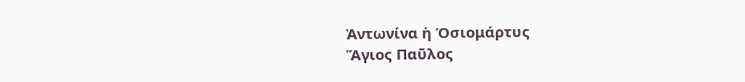Ἀντωνίνα ἡ Ὁσιομάρτυς
Ἅγιος Παῦλος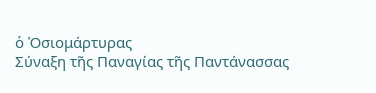ὁ Ὁσιομάρτυρας
Σύναξη τῆς Παναγίας τῆς Παντάνασσας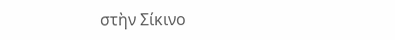στὴν Σίκινο